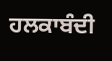ਹਲਕਾਬੰਦੀ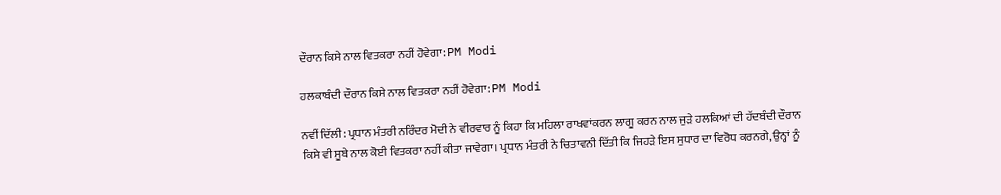ਦੌਰਾਨ ਕਿਸੇ ਨਾਲ ਵਿਤਕਰਾ ਨਹੀਂ ਹੋਵੇਗਾ: PM Modi

ਹਲਕਾਬੰਦੀ ਦੌਰਾਨ ਕਿਸੇ ਨਾਲ ਵਿਤਕਰਾ ਨਹੀਂ ਹੋਵੇਗਾ: PM Modi

ਨਵੀਂ ਦਿੱਲੀ: ਪ੍ਰਧਾਨ ਮੰਤਰੀ ਨਰਿੰਦਰ ਮੋਦੀ ਨੇ ਵੀਰਵਾਰ ਨੂੰ ਕਿਹਾ ਕਿ ਮਹਿਲਾ ਰਾਖਵਾਂਕਰਨ ਲਾਗੂ ਕਰਨ ਨਾਲ ਜੁੜੇ ਹਲਕਿਆਂ ਦੀ ਹੱਦਬੰਦੀ ਦੌਰਾਨ ਕਿਸੇ ਵੀ ਸੂਬੇ ਨਾਲ ਕੋਈ ਵਿਤਕਰਾ ਨਹੀਂ ਕੀਤਾ ਜਾਵੇਗਾ। ਪ੍ਰਧਾਨ ਮੰਤਰੀ ਨੇ ਚਿਤਾਵਨੀ ਦਿੱਤੀ ਕਿ ਜਿਹੜੇ ਇਸ ਸੁਧਾਰ ਦਾ ਵਿਰੋਧ ਕਰਨਗੇ, ਉਨ੍ਹਾਂ ਨੂੰ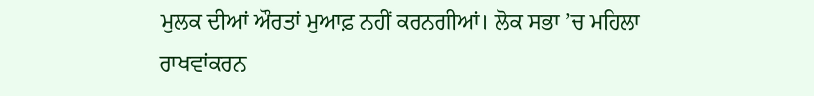ਮੁਲਕ ਦੀਆਂ ਔਰਤਾਂ ਮੁਆਫ਼ ਨਹੀਂ ਕਰਨਗੀਆਂ। ਲੋਕ ਸਭਾ ’ਚ ਮਹਿਲਾ ਰਾਖਵਾਂਕਰਨ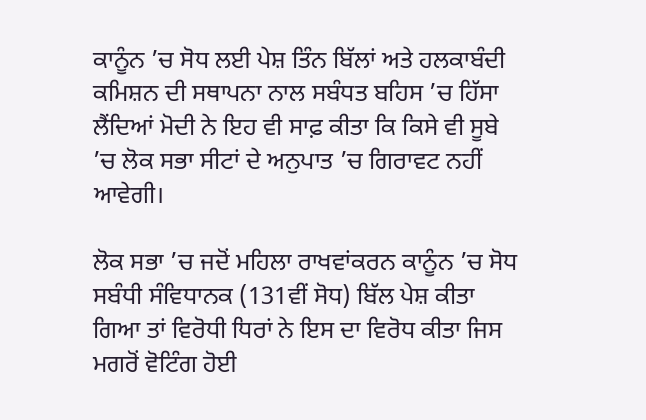ਕਾਨੂੰਨ ’ਚ ਸੋਧ ਲਈ ਪੇਸ਼ ਤਿੰਨ ਬਿੱਲਾਂ ਅਤੇ ਹਲਕਾਬੰਦੀ ਕਮਿਸ਼ਨ ਦੀ ਸਥਾਪਨਾ ਨਾਲ ਸਬੰਧਤ ਬਹਿਸ ’ਚ ਹਿੱਸਾ ਲੈਂਦਿਆਂ ਮੋਦੀ ਨੇ ਇਹ ਵੀ ਸਾਫ਼ ਕੀਤਾ ਕਿ ਕਿਸੇ ਵੀ ਸੂਬੇ ’ਚ ਲੋਕ ਸਭਾ ਸੀਟਾਂ ਦੇ ਅਨੁਪਾਤ ’ਚ ਗਿਰਾਵਟ ਨਹੀਂ ਆਵੇਗੀ।

ਲੋਕ ਸਭਾ ’ਚ ਜਦੋਂ ਮਹਿਲਾ ਰਾਖਵਾਂਕਰਨ ਕਾਨੂੰਨ ’ਚ ਸੋਧ ਸਬੰਧੀ ਸੰਵਿਧਾਨਕ (131ਵੀਂ ਸੋਧ) ਬਿੱਲ ਪੇਸ਼ ਕੀਤਾ ਗਿਆ ਤਾਂ ਵਿਰੋਧੀ ਧਿਰਾਂ ਨੇ ਇਸ ਦਾ ਵਿਰੋਧ ਕੀਤਾ ਜਿਸ ਮਗਰੋਂ ਵੋਟਿੰਗ ਹੋਈ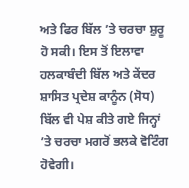ਅਤੇ ਫਿਰ ਬਿੱਲ ’ਤੇ ਚਰਚਾ ਸ਼ੁਰੂ ਹੋ ਸਕੀ। ਇਸ ਤੋਂ ਇਲਾਵਾ ਹਲਕਾਬੰਦੀ ਬਿੱਲ ਅਤੇ ਕੇਂਦਰ ਸ਼ਾਸਿਤ ਪ੍ਰਦੇਸ਼ ਕਾਨੂੰਨ (ਸੋਧ) ਬਿੱਲ ਵੀ ਪੇਸ਼ ਕੀਤੇ ਗਏ ਜਿਨ੍ਹਾਂ ’ਤੇ ਚਰਚਾ ਮਗਰੋਂ ਭਲਕੇ ਵੋਟਿੰਗ ਹੋਵੇਗੀ।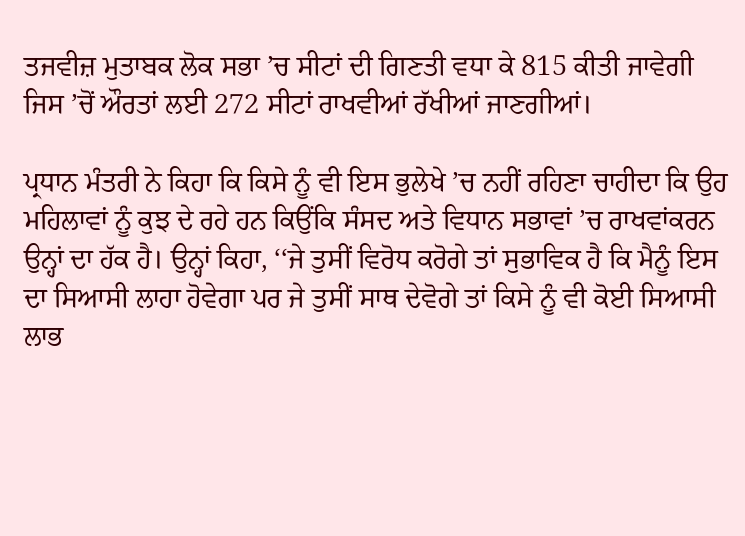ਤਜਵੀਜ਼ ਮੁਤਾਬਕ ਲੋਕ ਸਭਾ ’ਚ ਸੀਟਾਂ ਦੀ ਗਿਣਤੀ ਵਧਾ ਕੇ 815 ਕੀਤੀ ਜਾਵੇਗੀ ਜਿਸ ’ਚੋਂ ਔਰਤਾਂ ਲਈ 272 ਸੀਟਾਂ ਰਾਖਵੀਆਂ ਰੱਖੀਆਂ ਜਾਣਗੀਆਂ।

ਪ੍ਰਧਾਨ ਮੰਤਰੀ ਨੇ ਕਿਹਾ ਕਿ ਕਿਸੇ ਨੂੰ ਵੀ ਇਸ ਭੁਲੇਖੇ ’ਚ ਨਹੀਂ ਰਹਿਣਾ ਚਾਹੀਦਾ ਕਿ ਉਹ ਮਹਿਲਾਵਾਂ ਨੂੰ ਕੁਝ ਦੇ ਰਹੇ ਹਨ ਕਿਉਂਕਿ ਸੰਸਦ ਅਤੇ ਵਿਧਾਨ ਸਭਾਵਾਂ ’ਚ ਰਾਖਵਾਂਕਰਨ ਉਨ੍ਹਾਂ ਦਾ ਹੱਕ ਹੈ। ਉਨ੍ਹਾਂ ਕਿਹਾ, ‘‘ਜੇ ਤੁਸੀਂ ਵਿਰੋਧ ਕਰੋਗੇ ਤਾਂ ਸੁਭਾਵਿਕ ਹੈ ਕਿ ਮੈਨੂੰ ਇਸ ਦਾ ਸਿਆਸੀ ਲਾਹਾ ਹੋਵੇਗਾ ਪਰ ਜੇ ਤੁਸੀਂ ਸਾਥ ਦੇਵੋਗੇ ਤਾਂ ਕਿਸੇ ਨੂੰ ਵੀ ਕੋਈ ਸਿਆਸੀ ਲਾਭ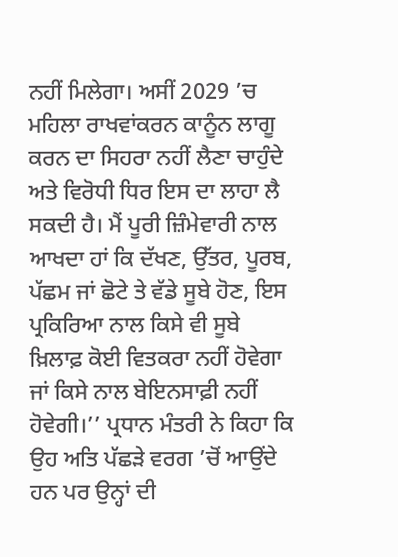ਨਹੀਂ ਮਿਲੇਗਾ। ਅਸੀਂ 2029 ’ਚ ਮਹਿਲਾ ਰਾਖਵਾਂਕਰਨ ਕਾਨੂੰਨ ਲਾਗੂ ਕਰਨ ਦਾ ਸਿਹਰਾ ਨਹੀਂ ਲੈਣਾ ਚਾਹੁੰਦੇ ਅਤੇ ਵਿਰੋਧੀ ਧਿਰ ਇਸ ਦਾ ਲਾਹਾ ਲੈ ਸਕਦੀ ਹੈ। ਮੈਂ ਪੂਰੀ ਜ਼ਿੰਮੇਵਾਰੀ ਨਾਲ ਆਖਦਾ ਹਾਂ ਕਿ ਦੱਖਣ, ਉੱਤਰ, ਪੂਰਬ, ਪੱਛਮ ਜਾਂ ਛੋਟੇ ਤੇ ਵੱਡੇ ਸੂਬੇ ਹੋਣ, ਇਸ ਪ੍ਰਕਿਰਿਆ ਨਾਲ ਕਿਸੇ ਵੀ ਸੂਬੇ ਖ਼ਿਲਾਫ਼ ਕੋਈ ਵਿਤਕਰਾ ਨਹੀਂ ਹੋਵੇਗਾ ਜਾਂ ਕਿਸੇ ਨਾਲ ਬੇਇਨਸਾਫ਼ੀ ਨਹੀਂ ਹੋਵੇਗੀ।’’ ਪ੍ਰਧਾਨ ਮੰਤਰੀ ਨੇ ਕਿਹਾ ਕਿ ਉਹ ਅਤਿ ਪੱਛੜੇ ਵਰਗ ’ਚੋਂ ਆਉਂਦੇ ਹਨ ਪਰ ਉਨ੍ਹਾਂ ਦੀ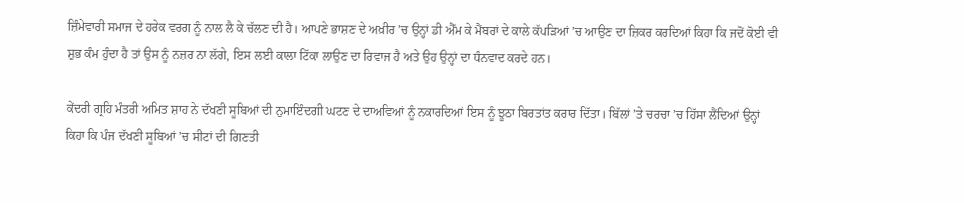ਜ਼ਿੰਮੇਵਾਰੀ ਸਮਾਜ ਦੇ ਹਰੇਕ ਵਰਗ ਨੂੰ ਨਾਲ ਲੈ ਕੇ ਚੱਲਣ ਦੀ ਹੈ। ਆਪਣੇ ਭਾਸ਼ਣ ਦੇ ਅਖ਼ੀਰ ’ਚ ਉਨ੍ਹਾਂ ਡੀ ਐੱਮ ਕੇ ਮੈਂਬਰਾਂ ਦੇ ਕਾਲੇ ਕੱਪੜਿਆਂ ’ਚ ਆਉਣ ਦਾ ਜ਼ਿਕਰ ਕਰਦਿਆਂ ਕਿਹਾ ਕਿ ਜਦੋਂ ਕੋਈ ਵੀ ਸ਼ੁਭ ਕੰਮ ਹੁੰਦਾ ਹੈ ਤਾਂ ਉਸ ਨੂੰ ਨਜ਼ਰ ਨਾ ਲੱਗੇ, ਇਸ ਲਈ ਕਾਲਾ ਟਿੱਕਾ ਲਾਉਣ ਦਾ ਰਿਵਾਜ ਹੈ ਅਤੇ ਉਹ ਉਨ੍ਹਾਂ ਦਾ ਧੰਨਵਾਦ ਕਰਦੇ ਹਨ।

ਕੇਂਦਰੀ ਗ੍ਰਹਿ ਮੰਤਰੀ ਅਮਿਤ ਸ਼ਾਹ ਨੇ ਦੱਖਣੀ ਸੂਬਿਆਂ ਦੀ ਨੁਮਾਇੰਦਗੀ ਘਟਣ ਦੇ ਦਾਅਵਿਆਂ ਨੂੰ ਨਕਾਰਦਿਆਂ ਇਸ ਨੂੰ ਝੂਠਾ ਬਿਰਤਾਂਤ ਕਰਾਰ ਦਿੱਤਾ। ਬਿੱਲਾਂ ’ਤੇ ਚਰਚਾ ’ਚ ਹਿੱਸਾ ਲੈਂਦਿਆਂ ਉਨ੍ਹਾਂ ਕਿਹਾ ਕਿ ਪੰਜ ਦੱਖਣੀ ਸੂਬਿਆਂ ’ਚ ਸੀਟਾਂ ਦੀ ਗਿਣਤੀ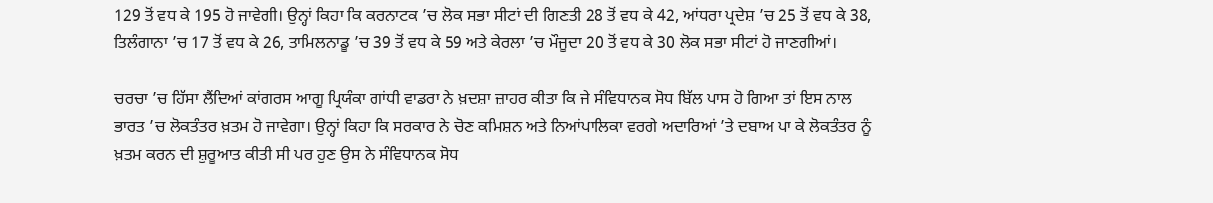129 ਤੋਂ ਵਧ ਕੇ 195 ਹੋ ਜਾਵੇਗੀ। ਉਨ੍ਹਾਂ ਕਿਹਾ ਕਿ ਕਰਨਾਟਕ ’ਚ ਲੋਕ ਸਭਾ ਸੀਟਾਂ ਦੀ ਗਿਣਤੀ 28 ਤੋਂ ਵਧ ਕੇ 42, ਆਂਧਰਾ ਪ੍ਰਦੇਸ਼ ’ਚ 25 ਤੋਂ ਵਧ ਕੇ 38, ਤਿਲੰਗਾਨਾ ’ਚ 17 ਤੋਂ ਵਧ ਕੇ 26, ਤਾਮਿਲਨਾਡੂ ’ਚ 39 ਤੋਂ ਵਧ ਕੇ 59 ਅਤੇ ਕੇਰਲਾ ’ਚ ਮੌਜੂਦਾ 20 ਤੋਂ ਵਧ ਕੇ 30 ਲੋਕ ਸਭਾ ਸੀਟਾਂ ਹੋ ਜਾਣਗੀਆਂ।

ਚਰਚਾ ’ਚ ਹਿੱਸਾ ਲੈਂਦਿਆਂ ਕਾਂਗਰਸ ਆਗੂ ਪ੍ਰਿਯੰਕਾ ਗਾਂਧੀ ਵਾਡਰਾ ਨੇ ਖ਼ਦਸ਼ਾ ਜ਼ਾਹਰ ਕੀਤਾ ਕਿ ਜੇ ਸੰਵਿਧਾਨਕ ਸੋਧ ਬਿੱਲ ਪਾਸ ਹੋ ਗਿਆ ਤਾਂ ਇਸ ਨਾਲ ਭਾਰਤ ’ਚ ਲੋਕਤੰਤਰ ਖ਼ਤਮ ਹੋ ਜਾਵੇਗਾ। ਉਨ੍ਹਾਂ ਕਿਹਾ ਕਿ ਸਰਕਾਰ ਨੇ ਚੋਣ ਕਮਿਸ਼ਨ ਅਤੇ ਨਿਆਂਪਾਲਿਕਾ ਵਰਗੇ ਅਦਾਰਿਆਂ ’ਤੇ ਦਬਾਅ ਪਾ ਕੇ ਲੋਕਤੰਤਰ ਨੂੰ ਖ਼ਤਮ ਕਰਨ ਦੀ ਸ਼ੁਰੂਆਤ ਕੀਤੀ ਸੀ ਪਰ ਹੁਣ ਉਸ ਨੇ ਸੰਵਿਧਾਨਕ ਸੋਧ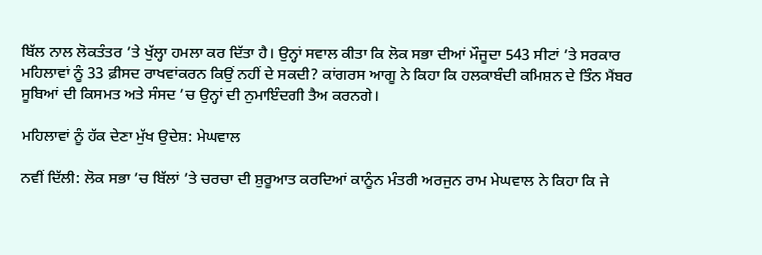ਬਿੱਲ ਨਾਲ ਲੋਕਤੰਤਰ ’ਤੇ ਖੁੱਲ੍ਹਾ ਹਮਲਾ ਕਰ ਦਿੱਤਾ ਹੈ। ਉਨ੍ਹਾਂ ਸਵਾਲ ਕੀਤਾ ਕਿ ਲੋਕ ਸਭਾ ਦੀਆਂ ਮੌਜੂਦਾ 543 ਸੀਟਾਂ ’ਤੇ ਸਰਕਾਰ ਮਹਿਲਾਵਾਂ ਨੂੰ 33 ਫ਼ੀਸਦ ਰਾਖਵਾਂਕਰਨ ਕਿਉਂ ਨਹੀਂ ਦੇ ਸਕਦੀ? ਕਾਂਗਰਸ ਆਗੂ ਨੇ ਕਿਹਾ ਕਿ ਹਲਕਾਬੰਦੀ ਕਮਿਸ਼ਨ ਦੇ ਤਿੰਨ ਮੈਂਬਰ ਸੂਬਿਆਂ ਦੀ ਕਿਸਮਤ ਅਤੇ ਸੰਸਦ ’ਚ ਉਨ੍ਹਾਂ ਦੀ ਨੁਮਾਇੰਦਗੀ ਤੈਅ ਕਰਨਗੇ।

ਮਹਿਲਾਵਾਂ ਨੂੰ ਹੱਕ ਦੇਣਾ ਮੁੱਖ ਉਦੇਸ਼: ਮੇਘਵਾਲ

ਨਵੀਂ ਦਿੱਲੀ: ਲੋਕ ਸਭਾ ’ਚ ਬਿੱਲਾਂ ’ਤੇ ਚਰਚਾ ਦੀ ਸ਼ੁਰੂਆਤ ਕਰਦਿਆਂ ਕਾਨੂੰਨ ਮੰਤਰੀ ਅਰਜੁਨ ਰਾਮ ਮੇਘਵਾਲ ਨੇ ਕਿਹਾ ਕਿ ਜੇ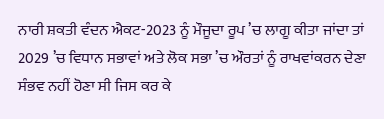ਨਾਰੀ ਸ਼ਕਤੀ ਵੰਦਨ ਐਕਟ-2023 ਨੂੰ ਮੌਜੂਦਾ ਰੂਪ ’ਚ ਲਾਗੂ ਕੀਤਾ ਜਾਂਦਾ ਤਾਂ 2029 ’ਚ ਵਿਧਾਨ ਸਭਾਵਾਂ ਅਤੇ ਲੋਕ ਸਭਾ ’ਚ ਔਰਤਾਂ ਨੂੰ ਰਾਖਵਾਂਕਰਨ ਦੇਣਾ ਸੰਭਵ ਨਹੀਂ ਹੋਣਾ ਸੀ ਜਿਸ ਕਰ ਕੇ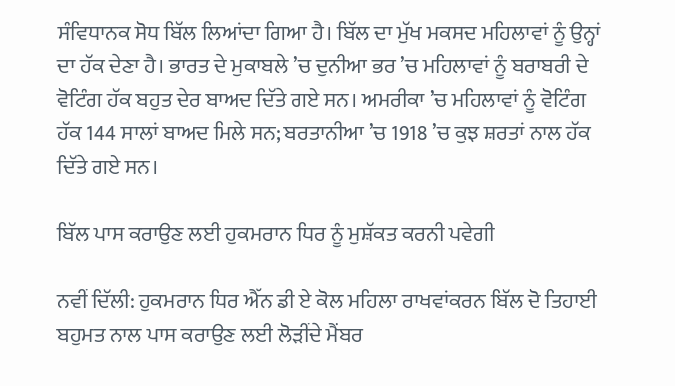ਸੰਵਿਧਾਨਕ ਸੋਧ ਬਿੱਲ ਲਿਆਂਦਾ ਗਿਆ ਹੈ। ਬਿੱਲ ਦਾ ਮੁੱਖ ਮਕਸਦ ਮਹਿਲਾਵਾਂ ਨੂੰ ਉਨ੍ਹਾਂ ਦਾ ਹੱਕ ਦੇਣਾ ਹੈ। ਭਾਰਤ ਦੇ ਮੁਕਾਬਲੇ ’ਚ ਦੁਨੀਆ ਭਰ ’ਚ ਮਹਿਲਾਵਾਂ ਨੂੰ ਬਰਾਬਰੀ ਦੇ ਵੋਟਿੰਗ ਹੱਕ ਬਹੁਤ ਦੇਰ ਬਾਅਦ ਦਿੱਤੇ ਗਏ ਸਨ। ਅਮਰੀਕਾ ’ਚ ਮਹਿਲਾਵਾਂ ਨੂੰ ਵੋਟਿੰਗ ਹੱਕ 144 ਸਾਲਾਂ ਬਾਅਦ ਮਿਲੇ ਸਨ; ਬਰਤਾਨੀਆ ’ਚ 1918 ’ਚ ਕੁਝ ਸ਼ਰਤਾਂ ਨਾਲ ਹੱਕ ਦਿੱਤੇ ਗਏ ਸਨ।

ਬਿੱਲ ਪਾਸ ਕਰਾਉਣ ਲਈ ਹੁਕਮਰਾਨ ਧਿਰ ਨੂੰ ਮੁਸ਼ੱਕਤ ਕਰਨੀ ਪਵੇਗੀ

ਨਵੀਂ ਦਿੱਲੀ: ਹੁਕਮਰਾਨ ਧਿਰ ਐੱਨ ਡੀ ਏ ਕੋਲ ਮਹਿਲਾ ਰਾਖਵਾਂਕਰਨ ਬਿੱਲ ਦੋ ਤਿਹਾਈ ਬਹੁਮਤ ਨਾਲ ਪਾਸ ਕਰਾਉਣ ਲਈ ਲੋੜੀਂਦੇ ਮੈਂਬਰ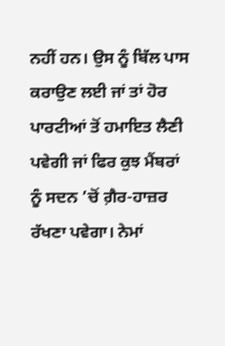ਨਹੀਂ ਹਨ। ਉਸ ਨੂੰ ਬਿੱਲ ਪਾਸ ਕਰਾਉਣ ਲਈ ਜਾਂ ਤਾਂ ਹੋਰ ਪਾਰਟੀਆਂ ਤੋਂ ਹਮਾਇਤ ਲੈਣੀ ਪਵੇਗੀ ਜਾਂ ਫਿਰ ਕੁਝ ਮੈਂਬਰਾਂ ਨੂੰ ਸਦਨ ’ਚੋਂ ਗ਼ੈਰ-ਹਾਜ਼ਰ ਰੱਖਣਾ ਪਵੇਗਾ। ਨੇਮਾਂ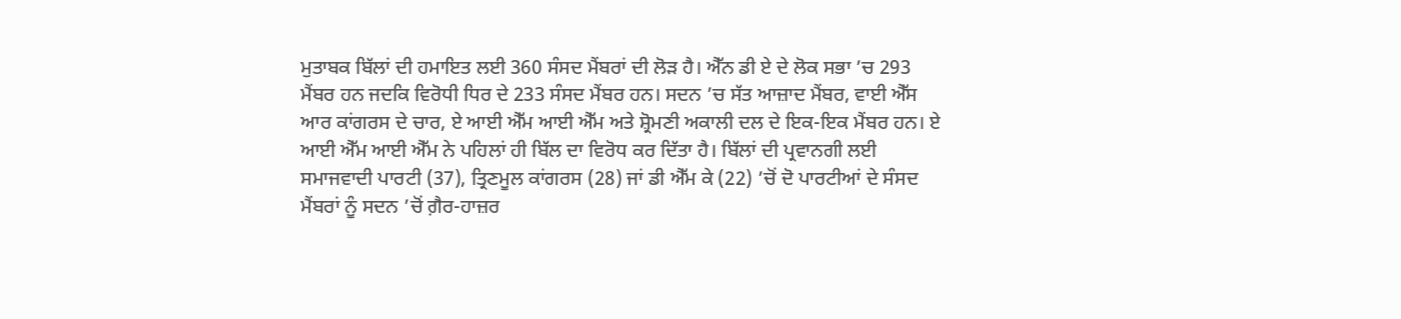ਮੁਤਾਬਕ ਬਿੱਲਾਂ ਦੀ ਹਮਾਇਤ ਲਈ 360 ਸੰਸਦ ਮੈਂਬਰਾਂ ਦੀ ਲੋੜ ਹੈ। ਐੱਨ ਡੀ ਏ ਦੇ ਲੋਕ ਸਭਾ ’ਚ 293 ਮੈਂਬਰ ਹਨ ਜਦਕਿ ਵਿਰੋਧੀ ਧਿਰ ਦੇ 233 ਸੰਸਦ ਮੈਂਬਰ ਹਨ। ਸਦਨ ’ਚ ਸੱਤ ਆਜ਼ਾਦ ਮੈਂਬਰ, ਵਾਈ ਐੱਸ ਆਰ ਕਾਂਗਰਸ ਦੇ ਚਾਰ, ਏ ਆਈ ਐੱਮ ਆਈ ਐੱਮ ਅਤੇ ਸ਼੍ਰੋਮਣੀ ਅਕਾਲੀ ਦਲ ਦੇ ਇਕ-ਇਕ ਮੈਂਬਰ ਹਨ। ਏ ਆਈ ਐੱਮ ਆਈ ਐੱਮ ਨੇ ਪਹਿਲਾਂ ਹੀ ਬਿੱਲ ਦਾ ਵਿਰੋਧ ਕਰ ਦਿੱਤਾ ਹੈ। ਬਿੱਲਾਂ ਦੀ ਪ੍ਰਵਾਨਗੀ ਲਈ ਸਮਾਜਵਾਦੀ ਪਾਰਟੀ (37), ਤ੍ਰਿਣਮੂਲ ਕਾਂਗਰਸ (28) ਜਾਂ ਡੀ ਐੱਮ ਕੇ (22) ’ਚੋਂ ਦੋ ਪਾਰਟੀਆਂ ਦੇ ਸੰਸਦ ਮੈਂਬਰਾਂ ਨੂੰ ਸਦਨ ’ਚੋਂ ਗ਼ੈਰ-ਹਾਜ਼ਰ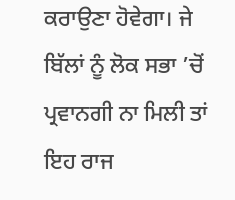ਕਰਾਉਣਾ ਹੋਵੇਗਾ। ਜੇ ਬਿੱਲਾਂ ਨੂੰ ਲੋਕ ਸਭਾ ’ਚੋਂ ਪ੍ਰਵਾਨਗੀ ਨਾ ਮਿਲੀ ਤਾਂ ਇਹ ਰਾਜ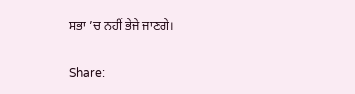ਸਭਾ ’ਚ ਨਹੀਂ ਭੇਜੇ ਜਾਣਗੇ।

Share: